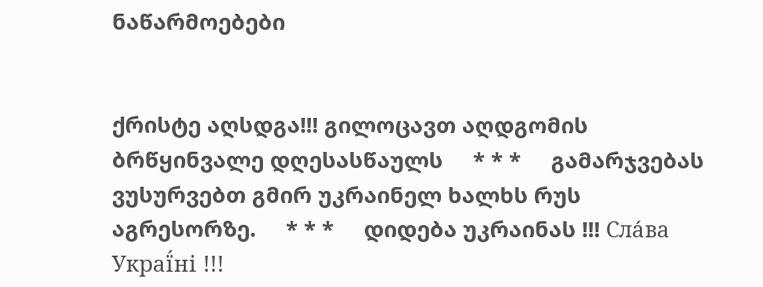ნაწარმოებები


ქრისტე აღსდგა!!! გილოცავთ აღდგომის ბრწყინვალე დღესასწაულს     * * *     გამარჯვებას ვუსურვებთ გმირ უკრაინელ ხალხს რუს აგრესორზე.     * * *     დიდება უკრაინას !!! Сла́ва Украї́ні !!!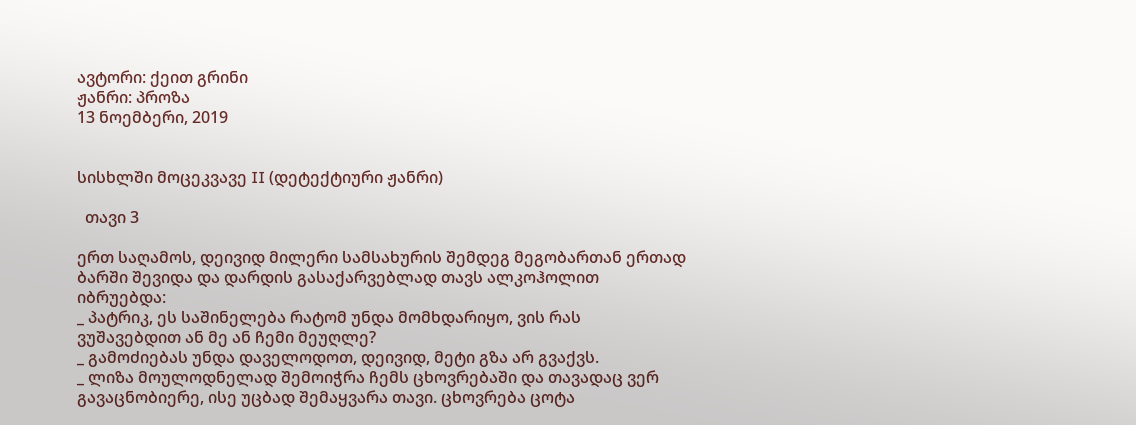ავტორი: ქეით გრინი
ჟანრი: პროზა
13 ნოემბერი, 2019


სისხლში მოცეკვავე II (დეტექტიური ჟანრი)

  თავი 3

ერთ საღამოს, დეივიდ მილერი სამსახურის შემდეგ მეგობართან ერთად ბარში შევიდა და დარდის გასაქარვებლად თავს ალკოჰოლით იბრუებდა:
_ პატრიკ, ეს საშინელება რატომ უნდა მომხდარიყო, ვის რას ვუშავებდით ან მე ან ჩემი მეუღლე?
_ გამოძიებას უნდა დაველოდოთ, დეივიდ, მეტი გზა არ გვაქვს.
_ ლიზა მოულოდნელად შემოიჭრა ჩემს ცხოვრებაში და თავადაც ვერ გავაცნობიერე, ისე უცბად შემაყვარა თავი. ცხოვრება ცოტა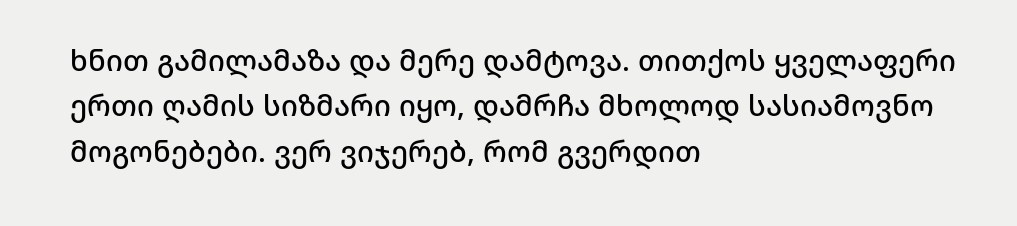ხნით გამილამაზა და მერე დამტოვა. თითქოს ყველაფერი ერთი ღამის სიზმარი იყო, დამრჩა მხოლოდ სასიამოვნო მოგონებები. ვერ ვიჯერებ, რომ გვერდით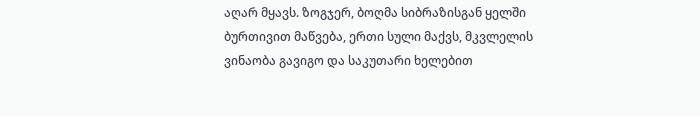აღარ მყავს. ზოგჯერ, ბოღმა სიბრაზისგან ყელში ბურთივით მაწვება, ერთი სული მაქვს, მკვლელის ვინაობა გავიგო და საკუთარი ხელებით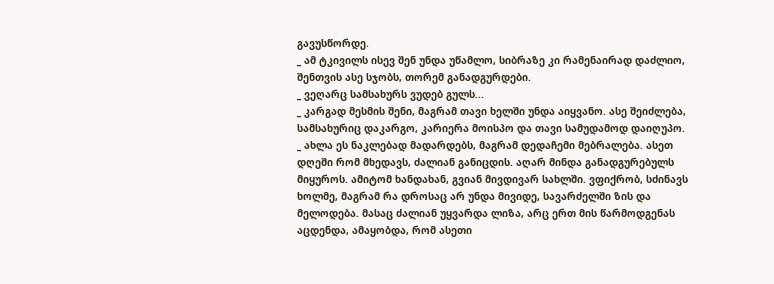გავუსწორდე.
_ ამ ტკივილს ისევ შენ უნდა უწამლო, სიბრაზე კი რამენაირად დაძლიო, შენთვის ასე სჯობს, თორემ განადგურდები.
_ ვეღარც სამსახურს ვუდებ გულს...
_ კარგად მესმის შენი, მაგრამ თავი ხელში უნდა აიყვანო. ასე შეიძლება, სამსახურიც დაკარგო, კარიერა მოისპო და თავი სამუდამოდ დაიღუპო.
_ ახლა ეს ნაკლებად მადარდებს, მაგრამ დედაჩემი მებრალება. ასეთ დღეში რომ მხედავს, ძალიან განიცდის. აღარ მინდა განადგურებულს მიყუროს. ამიტომ ხანდახან, გვიან მივდივარ სახლში. ვფიქრობ, სძინავს ხოლმე, მაგრამ რა დროსაც არ უნდა მივიდე, სავარძელში ზის და მელოდება. მასაც ძალიან უყვარდა ლიზა, არც ერთ მის წარმოდგენას აცდენდა, ამაყობდა, რომ ასეთი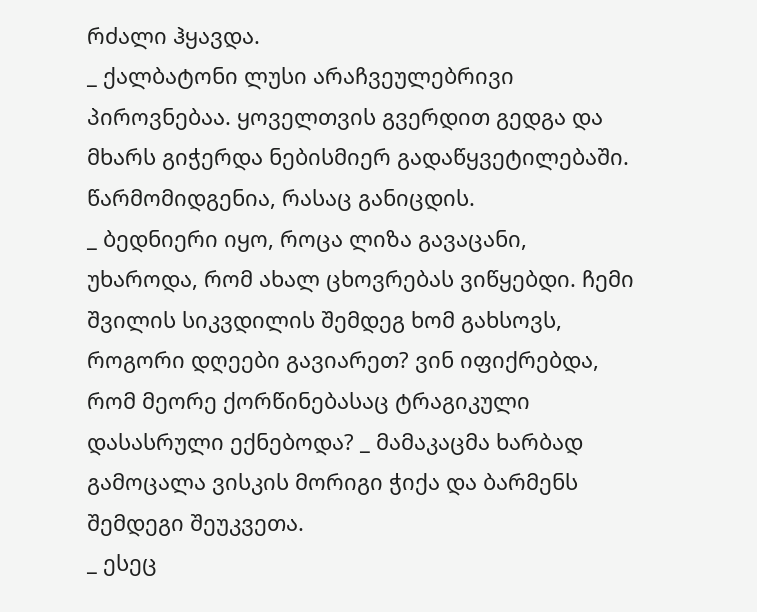რძალი ჰყავდა.
_ ქალბატონი ლუსი არაჩვეულებრივი პიროვნებაა. ყოველთვის გვერდით გედგა და მხარს გიჭერდა ნებისმიერ გადაწყვეტილებაში. წარმომიდგენია, რასაც განიცდის.
_ ბედნიერი იყო, როცა ლიზა გავაცანი, უხაროდა, რომ ახალ ცხოვრებას ვიწყებდი. ჩემი შვილის სიკვდილის შემდეგ ხომ გახსოვს, როგორი დღეები გავიარეთ? ვინ იფიქრებდა, რომ მეორე ქორწინებასაც ტრაგიკული დასასრული ექნებოდა? _ მამაკაცმა ხარბად გამოცალა ვისკის მორიგი ჭიქა და ბარმენს შემდეგი შეუკვეთა.
_ ესეც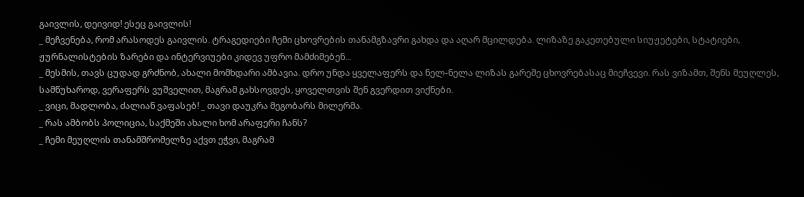გაივლის, დეივიდ! ესეც გაივლის!
_ მეჩვენება, რომ არასოდეს გაივლის. ტრაგედიები ჩემი ცხოვრების თანამგზავრი გახდა და აღარ მცილდება. ლიზაზე გაკეთებული სიუჟეტები, სტატიები, ჟურნალისტების ზარები და ინტერვიუები კიდევ უფრო მამძიმებენ...
_ მესმის, თავს ცუდად გრძნობ, ახალი მომხდარი ამბავია. დრო უნდა ყველაფერს და ნელ-ნელა ლიზას გარეშე ცხოვრებასაც მიეჩვევი. რას ვიზამთ, შენს მეუღლეს, სამწუხაროდ, ვერაფერს ვუშველით, მაგრამ გახსოვდეს, ყოველთვის შენ გვერდით ვიქნები.
_ ვიცი, მადლობა, ძალიან ვაფასებ! _ თავი დაუკრა მეგობარს მილერმა.
_ რას ამბობს პოლიცია, საქმეში ახალი ხომ არაფერი ჩანს?
_ ჩემი მეუღლის თანამშრომელზე აქვთ ეჭვი, მაგრამ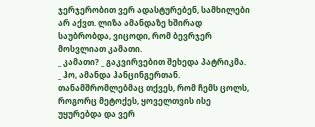ჯერჯერობით ვერ ადასტურებენ, სამხილები არ აქვთ. ლიზა ამანდაზე ხშირად საუბრობდა, ვიცოდი, რომ ბევრჯერ მოსვლიათ კამათი.
_ კამათი? _ გაკვირვებით შეხედა პატრიკმა.
_ ჰო, ამანდა ჰანცინგერთან. თანამშრომლებმაც თქვეს, რომ ჩემს ცოლს, როგორც მეტოქეს, ყოველთვის ისე უყურებდა და ვერ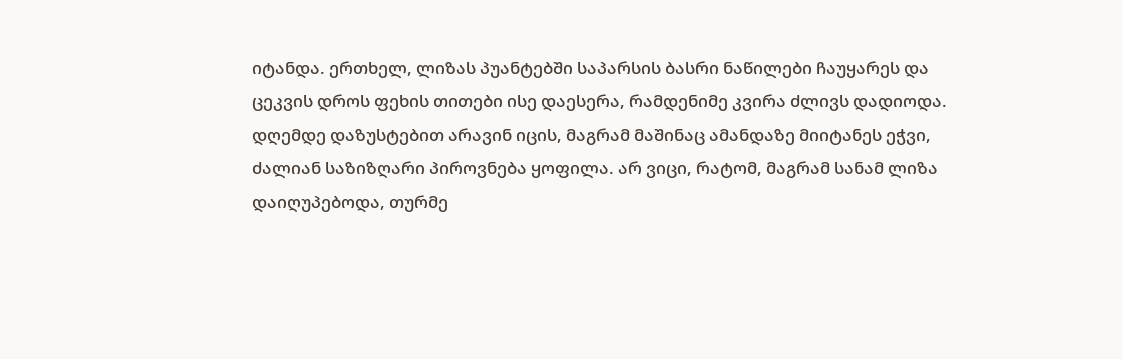იტანდა. ერთხელ, ლიზას პუანტებში საპარსის ბასრი ნაწილები ჩაუყარეს და ცეკვის დროს ფეხის თითები ისე დაესერა, რამდენიმე კვირა ძლივს დადიოდა. დღემდე დაზუსტებით არავინ იცის, მაგრამ მაშინაც ამანდაზე მიიტანეს ეჭვი, ძალიან საზიზღარი პიროვნება ყოფილა. არ ვიცი, რატომ, მაგრამ სანამ ლიზა დაიღუპებოდა, თურმე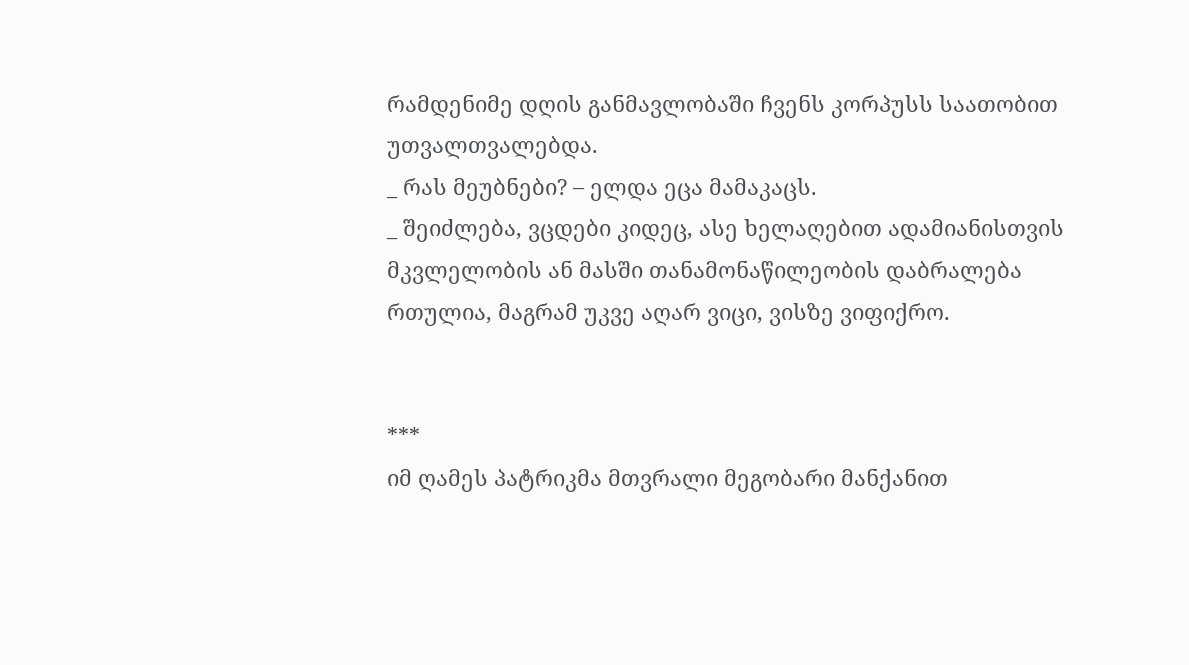რამდენიმე დღის განმავლობაში ჩვენს კორპუსს საათობით უთვალთვალებდა.
_ რას მეუბნები? – ელდა ეცა მამაკაცს.
_ შეიძლება, ვცდები კიდეც, ასე ხელაღებით ადამიანისთვის მკვლელობის ან მასში თანამონაწილეობის დაბრალება რთულია, მაგრამ უკვე აღარ ვიცი, ვისზე ვიფიქრო.


***
იმ ღამეს პატრიკმა მთვრალი მეგობარი მანქანით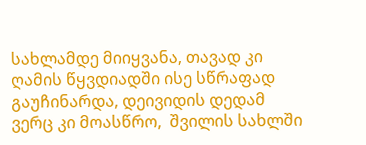სახლამდე მიიყვანა, თავად კი ღამის წყვდიადში ისე სწრაფად გაუჩინარდა, დეივიდის დედამ ვერც კი მოასწრო,  შვილის სახლში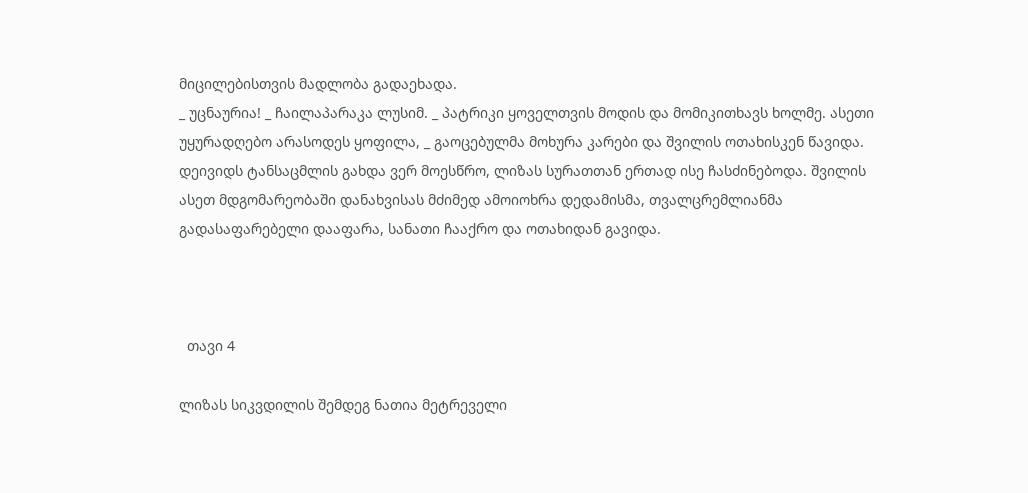მიცილებისთვის მადლობა გადაეხადა.
_ უცნაურია! _ ჩაილაპარაკა ლუსიმ. _ პატრიკი ყოველთვის მოდის და მომიკითხავს ხოლმე. ასეთი უყურადღებო არასოდეს ყოფილა, _ გაოცებულმა მოხურა კარები და შვილის ოთახისკენ წავიდა.
დეივიდს ტანსაცმლის გახდა ვერ მოესწრო, ლიზას სურათთან ერთად ისე ჩასძინებოდა. შვილის ასეთ მდგომარეობაში დანახვისას მძიმედ ამოიოხრა დედამისმა, თვალცრემლიანმა გადასაფარებელი დააფარა, სანათი ჩააქრო და ოთახიდან გავიდა.



  თავი 4

ლიზას სიკვდილის შემდეგ ნათია მეტრეველი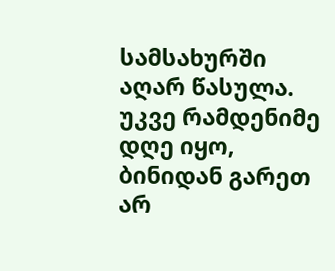სამსახურში აღარ წასულა. უკვე რამდენიმე დღე იყო, ბინიდან გარეთ არ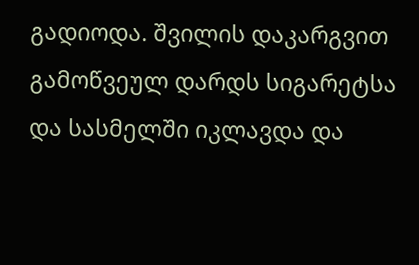გადიოდა. შვილის დაკარგვით გამოწვეულ დარდს სიგარეტსა და სასმელში იკლავდა და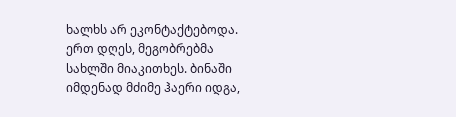ხალხს არ ეკონტაქტებოდა. ერთ დღეს, მეგობრებმა სახლში მიაკითხეს. ბინაში იმდენად მძიმე ჰაერი იდგა,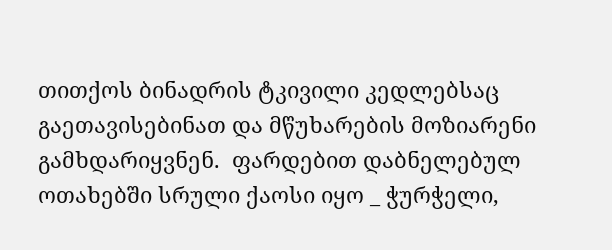თითქოს ბინადრის ტკივილი კედლებსაც გაეთავისებინათ და მწუხარების მოზიარენი გამხდარიყვნენ.  ფარდებით დაბნელებულ ოთახებში სრული ქაოსი იყო _ ჭურჭელი,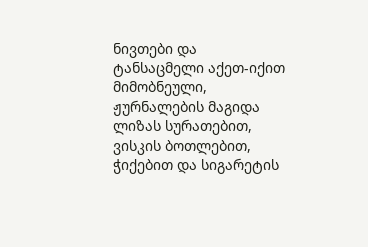ნივთები და ტანსაცმელი აქეთ-იქით მიმობნეული, ჟურნალების მაგიდა ლიზას სურათებით, ვისკის ბოთლებით, ჭიქებით და სიგარეტის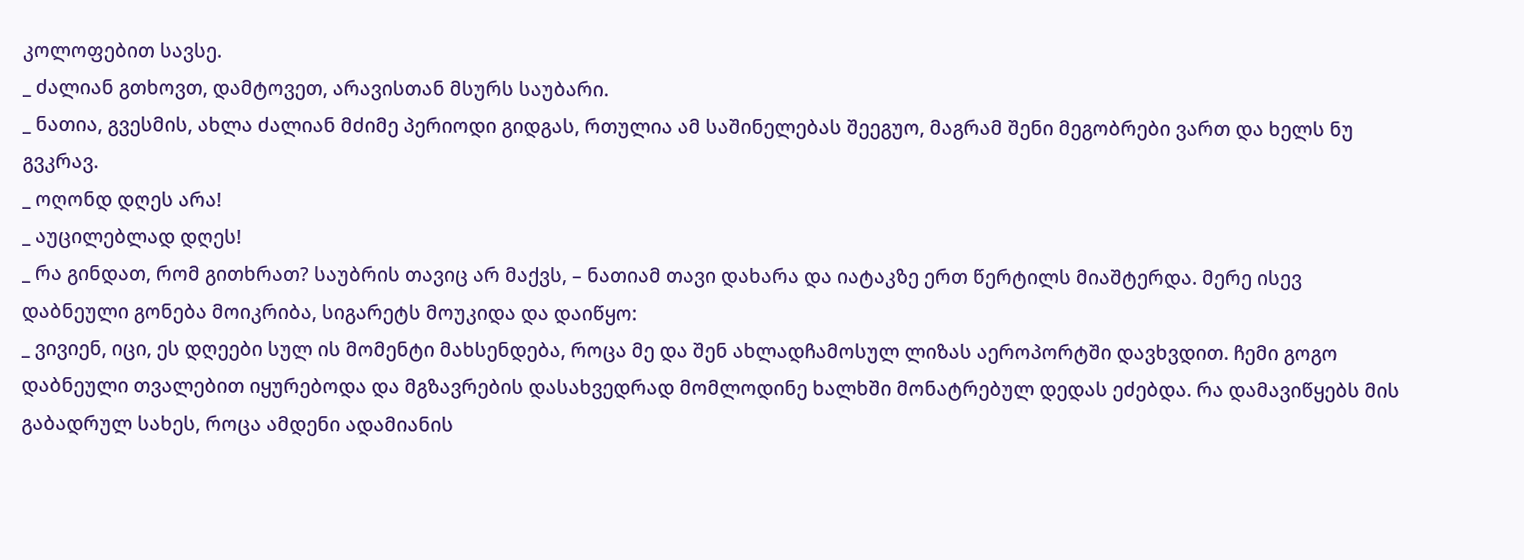კოლოფებით სავსე.
_ ძალიან გთხოვთ, დამტოვეთ, არავისთან მსურს საუბარი.
_ ნათია, გვესმის, ახლა ძალიან მძიმე პერიოდი გიდგას, რთულია ამ საშინელებას შეეგუო, მაგრამ შენი მეგობრები ვართ და ხელს ნუ გვკრავ.
_ ოღონდ დღეს არა!
_ აუცილებლად დღეს!
_ რა გინდათ, რომ გითხრათ? საუბრის თავიც არ მაქვს, – ნათიამ თავი დახარა და იატაკზე ერთ წერტილს მიაშტერდა. მერე ისევ დაბნეული გონება მოიკრიბა, სიგარეტს მოუკიდა და დაიწყო:
_ ვივიენ, იცი, ეს დღეები სულ ის მომენტი მახსენდება, როცა მე და შენ ახლადჩამოსულ ლიზას აეროპორტში დავხვდით. ჩემი გოგო დაბნეული თვალებით იყურებოდა და მგზავრების დასახვედრად მომლოდინე ხალხში მონატრებულ დედას ეძებდა. რა დამავიწყებს მის გაბადრულ სახეს, როცა ამდენი ადამიანის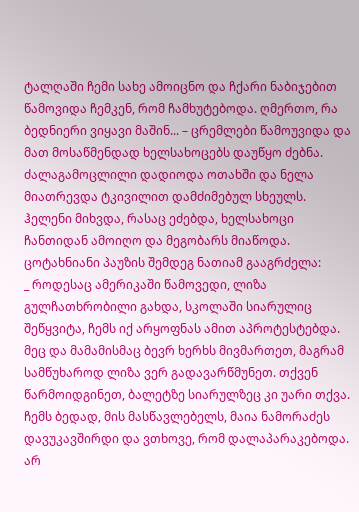ტალღაში ჩემი სახე ამოიცნო და ჩქარი ნაბიჯებით წამოვიდა ჩემკენ, რომ ჩამხუტებოდა. ღმერთო, რა ბედნიერი ვიყავი მაშინ... – ცრემლები წამოუვიდა და მათ მოსაწმენდად ხელსახოცებს დაუწყო ძებნა. ძალაგამოცლილი დადიოდა ოთახში და ნელა მიათრევდა ტკივილით დამძიმებულ სხეულს.
ჰელენი მიხვდა, რასაც ეძებდა, ხელსახოცი ჩანთიდან ამოიღო და მეგობარს მიაწოდა. ცოტახნიანი პაუზის შემდეგ ნათიამ გააგრძელა:
_ როდესაც ამერიკაში წამოვედი, ლიზა გულჩათხრობილი გახდა, სკოლაში სიარულიც შეწყვიტა, ჩემს იქ არყოფნას ამით აპროტესტებდა. მეც და მამამისმაც ბევრ ხერხს მივმართეთ, მაგრამ სამწუხაროდ ლიზა ვერ გადავარწმუნეთ. თქვენ წარმოიდგინეთ, ბალეტზე სიარულზეც კი უარი თქვა. ჩემს ბედად, მის მასწავლებელს, მაია ნამორაძეს დავუკავშირდი და ვთხოვე, რომ დალაპარაკებოდა. არ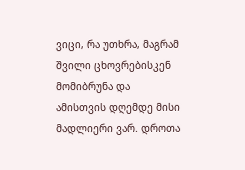ვიცი, რა უთხრა, მაგრამ შვილი ცხოვრებისკენ მომიბრუნა და ამისთვის დღემდე მისი მადლიერი ვარ. დროთა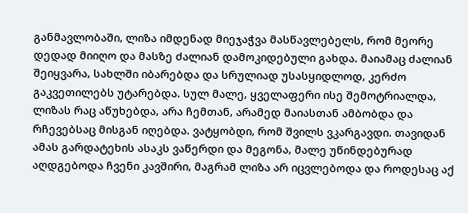განმავლობაში, ლიზა იმდენად მიეჯაჭვა მასწავლებელს, რომ მეორე დედად მიიღო და მასზე ძალიან დამოკიდებული გახდა. მაიამაც ძალიან შეიყვარა, სახლში იბარებდა და სრულიად უსასყიდლოდ, კერძო გაკვეთილებს უტარებდა. სულ მალე, ყველაფერი ისე შემოტრიალდა, ლიზას რაც აწუხებდა, არა ჩემთან, არამედ მაიასთან ამბობდა და რჩევებსაც მისგან იღებდა. ვატყობდი, რომ შვილს ვკარგავდი. თავიდან ამას გარდატეხის ასაკს ვაწერდი და მეგონა, მალე უწინდებურად აღდგებოდა ჩვენი კავშირი, მაგრამ ლიზა არ იცვლებოდა და როდესაც აქ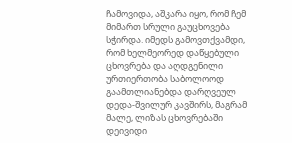ჩამოვიდა, აშკარა იყო, რომ ჩემ მიმართ სრული გაუცხოვება სჭირდა. იმედს გამოვთქვამდი, რომ ხელმეორედ დაწყებული ცხოვრება და აღდგენილი ურთიერთობა საბოლოოდ გაამთლიანებდა დარღვეულ დედა-შვილურ კავშირს, მაგრამ მალე, ლიზას ცხოვრებაში დეივიდი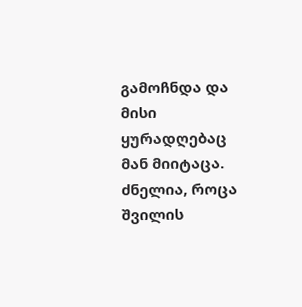გამოჩნდა და მისი ყურადღებაც მან მიიტაცა. ძნელია, როცა შვილის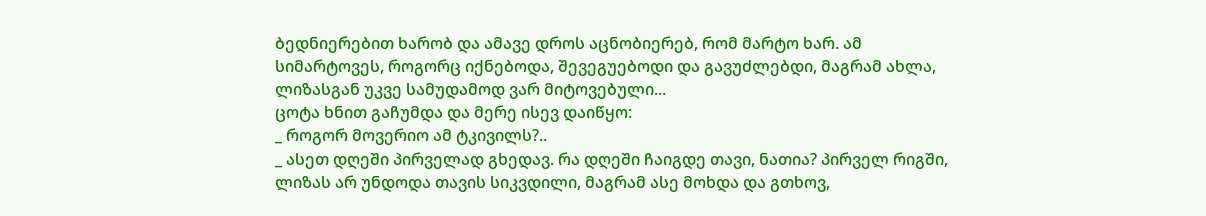ბედნიერებით ხარობ და ამავე დროს აცნობიერებ, რომ მარტო ხარ. ამ სიმარტოვეს, როგორც იქნებოდა, შევეგუებოდი და გავუძლებდი, მაგრამ ახლა, ლიზასგან უკვე სამუდამოდ ვარ მიტოვებული...
ცოტა ხნით გაჩუმდა და მერე ისევ დაიწყო:
_ როგორ მოვერიო ამ ტკივილს?..
_ ასეთ დღეში პირველად გხედავ. რა დღეში ჩაიგდე თავი, ნათია? პირველ რიგში, ლიზას არ უნდოდა თავის სიკვდილი, მაგრამ ასე მოხდა და გთხოვ,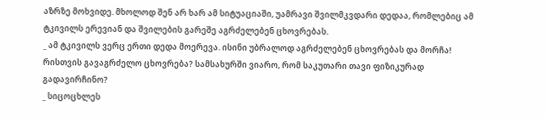აზრზე მოხვიდე. მხოლოდ შენ არ ხარ ამ სიტუაციაში, უამრავი შვილმკვდარი დედაა, რომლებიც ამ ტკივილს ერევიან და შვილების გარეშე აგრძელებენ ცხოვრებას.
_ ამ ტკივილს ვერც ერთი დედა მოერევა. ისინი უბრალოდ აგრძელებენ ცხოვრებას და მორჩა! რისთვის გავაგრძელო ცხოვრება? სამსახურში ვიარო, რომ საკუთარი თავი ფიზიკურად გადავირჩინო?
_ სიცოცხლეს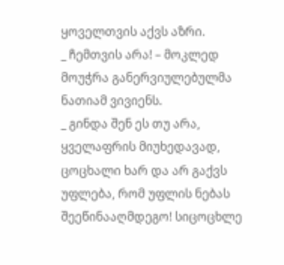ყოველთვის აქვს აზრი.
_ ჩემთვის არა! – მოკლედ მოუჭრა განერვიულებულმა ნათიამ ვივიენს.
_ გინდა შენ ეს თუ არა, ყველაფრის მიუხედავად, ცოცხალი ხარ და არ გაქვს უფლება, რომ უფლის ნებას შეეწინააღმდეგო! სიცოცხლე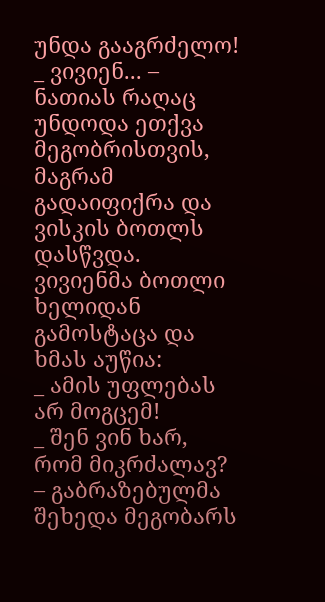უნდა გააგრძელო!
_ ვივიენ... – ნათიას რაღაც უნდოდა ეთქვა მეგობრისთვის, მაგრამ გადაიფიქრა და ვისკის ბოთლს დასწვდა.
ვივიენმა ბოთლი ხელიდან გამოსტაცა და ხმას აუწია:
_ ამის უფლებას არ მოგცემ!
_ შენ ვინ ხარ, რომ მიკრძალავ? – გაბრაზებულმა შეხედა მეგობარს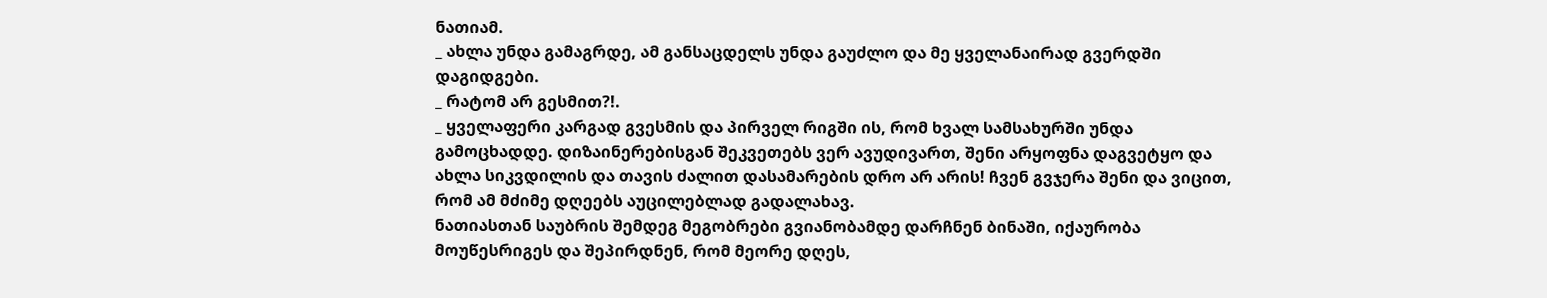ნათიამ.
_ ახლა უნდა გამაგრდე, ამ განსაცდელს უნდა გაუძლო და მე ყველანაირად გვერდში დაგიდგები.
_ რატომ არ გესმით?!.
_ ყველაფერი კარგად გვესმის და პირველ რიგში ის, რომ ხვალ სამსახურში უნდა გამოცხადდე. დიზაინერებისგან შეკვეთებს ვერ ავუდივართ, შენი არყოფნა დაგვეტყო და ახლა სიკვდილის და თავის ძალით დასამარების დრო არ არის! ჩვენ გვჯერა შენი და ვიცით, რომ ამ მძიმე დღეებს აუცილებლად გადალახავ.
ნათიასთან საუბრის შემდეგ მეგობრები გვიანობამდე დარჩნენ ბინაში, იქაურობა მოუწესრიგეს და შეპირდნენ, რომ მეორე დღეს,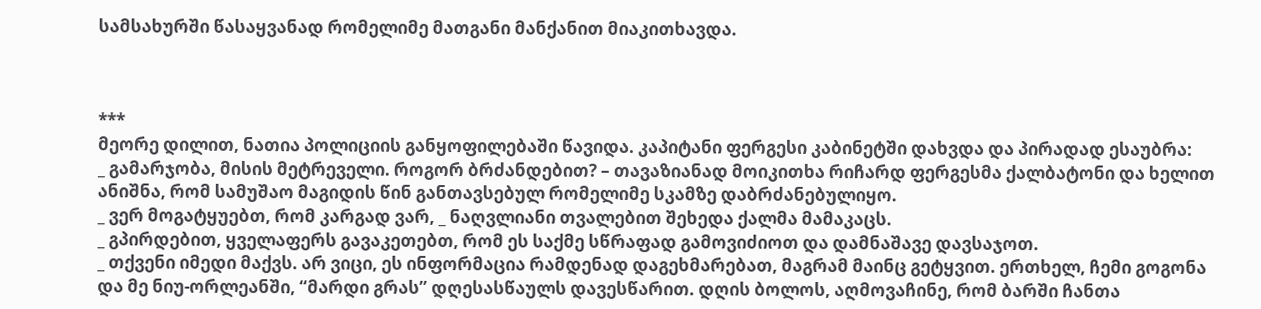სამსახურში წასაყვანად რომელიმე მათგანი მანქანით მიაკითხავდა.



***
მეორე დილით, ნათია პოლიციის განყოფილებაში წავიდა. კაპიტანი ფერგესი კაბინეტში დახვდა და პირადად ესაუბრა:
_ გამარჯობა, მისის მეტრეველი. როგორ ბრძანდებით? – თავაზიანად მოიკითხა რიჩარდ ფერგესმა ქალბატონი და ხელით ანიშნა, რომ სამუშაო მაგიდის წინ განთავსებულ რომელიმე სკამზე დაბრძანებულიყო.
_ ვერ მოგატყუებთ, რომ კარგად ვარ, _ ნაღვლიანი თვალებით შეხედა ქალმა მამაკაცს.
_ გპირდებით, ყველაფერს გავაკეთებთ, რომ ეს საქმე სწრაფად გამოვიძიოთ და დამნაშავე დავსაჯოთ.
_ თქვენი იმედი მაქვს. არ ვიცი, ეს ინფორმაცია რამდენად დაგეხმარებათ, მაგრამ მაინც გეტყვით. ერთხელ, ჩემი გოგონა და მე ნიუ-ორლეანში, “მარდი გრას” დღესასწაულს დავესწარით. დღის ბოლოს, აღმოვაჩინე, რომ ბარში ჩანთა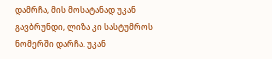დამრჩა, მის მოსატანად უკან გავბრუნდი, ლიზა კი სასტუმროს ნომერში დარჩა. უკან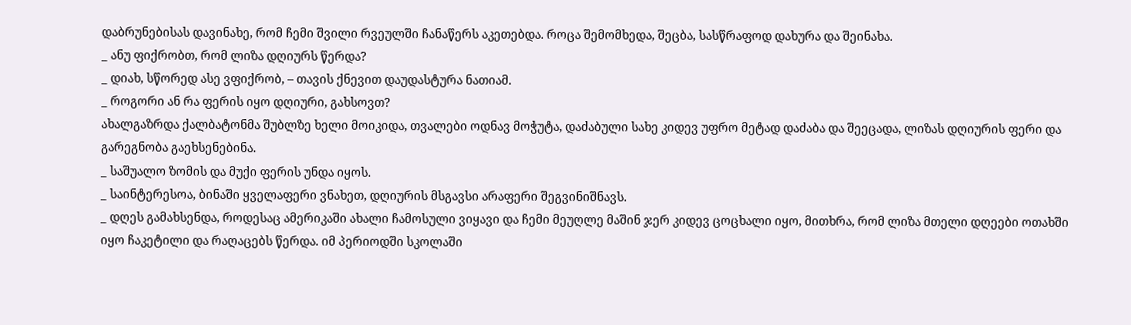დაბრუნებისას დავინახე, რომ ჩემი შვილი რვეულში ჩანაწერს აკეთებდა. როცა შემომხედა, შეცბა, სასწრაფოდ დახურა და შეინახა.
_ ანუ ფიქრობთ, რომ ლიზა დღიურს წერდა?
_ დიახ, სწორედ ასე ვფიქრობ, – თავის ქნევით დაუდასტურა ნათიამ.
_ როგორი ან რა ფერის იყო დღიური, გახსოვთ?
ახალგაზრდა ქალბატონმა შუბლზე ხელი მოიკიდა, თვალები ოდნავ მოჭუტა, დაძაბული სახე კიდევ უფრო მეტად დაძაბა და შეეცადა, ლიზას დღიურის ფერი და გარეგნობა გაეხსენებინა.
_ საშუალო ზომის და მუქი ფერის უნდა იყოს.
_ საინტერესოა, ბინაში ყველაფერი ვნახეთ, დღიურის მსგავსი არაფერი შეგვინიშნავს.
_ დღეს გამახსენდა, როდესაც ამერიკაში ახალი ჩამოსული ვიყავი და ჩემი მეუღლე მაშინ ჯერ კიდევ ცოცხალი იყო, მითხრა, რომ ლიზა მთელი დღეები ოთახში იყო ჩაკეტილი და რაღაცებს წერდა. იმ პერიოდში სკოლაში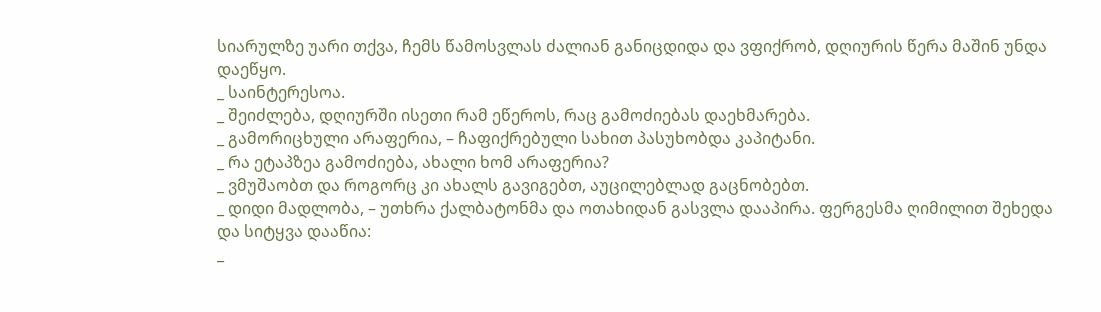სიარულზე უარი თქვა, ჩემს წამოსვლას ძალიან განიცდიდა და ვფიქრობ, დღიურის წერა მაშინ უნდა დაეწყო.
_ საინტერესოა.
_ შეიძლება, დღიურში ისეთი რამ ეწეროს, რაც გამოძიებას დაეხმარება.
_ გამორიცხული არაფერია, – ჩაფიქრებული სახით პასუხობდა კაპიტანი.
_ რა ეტაპზეა გამოძიება, ახალი ხომ არაფერია?
_ ვმუშაობთ და როგორც კი ახალს გავიგებთ, აუცილებლად გაცნობებთ.
_ დიდი მადლობა, – უთხრა ქალბატონმა და ოთახიდან გასვლა დააპირა. ფერგესმა ღიმილით შეხედა და სიტყვა დააწია:
_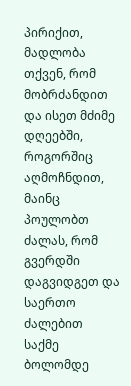პირიქით, მადლობა თქვენ, რომ მობრძანდით და ისეთ მძიმე დღეებში, როგორშიც აღმოჩნდით, მაინც პოულობთ ძალას, რომ გვერდში დაგვიდგეთ და საერთო ძალებით საქმე ბოლომდე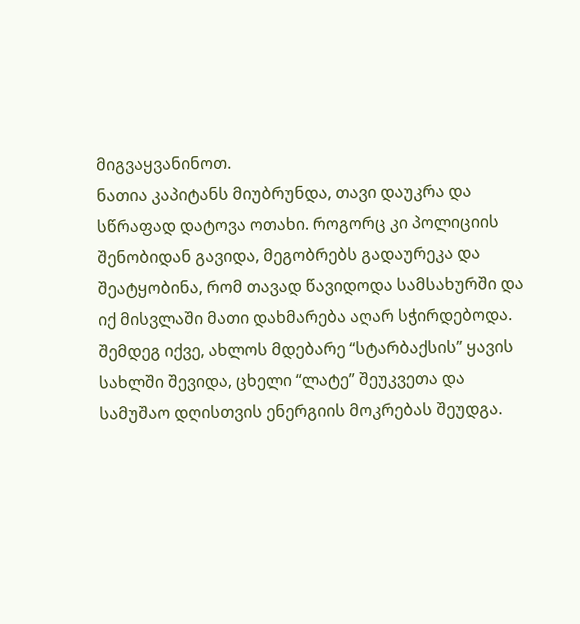მიგვაყვანინოთ.
ნათია კაპიტანს მიუბრუნდა, თავი დაუკრა და სწრაფად დატოვა ოთახი. როგორც კი პოლიციის შენობიდან გავიდა, მეგობრებს გადაურეკა და შეატყობინა, რომ თავად წავიდოდა სამსახურში და იქ მისვლაში მათი დახმარება აღარ სჭირდებოდა. შემდეგ იქვე, ახლოს მდებარე “სტარბაქსის” ყავის სახლში შევიდა, ცხელი “ლატე” შეუკვეთა და სამუშაო დღისთვის ენერგიის მოკრებას შეუდგა.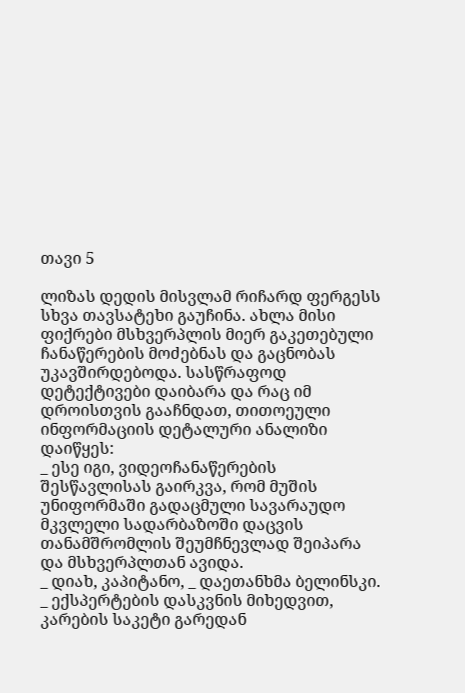თავი 5

ლიზას დედის მისვლამ რიჩარდ ფერგესს სხვა თავსატეხი გაუჩინა. ახლა მისი ფიქრები მსხვერპლის მიერ გაკეთებული ჩანაწერების მოძებნას და გაცნობას უკავშირდებოდა. სასწრაფოდ დეტექტივები დაიბარა და რაც იმ დროისთვის გააჩნდათ, თითოეული ინფორმაციის დეტალური ანალიზი დაიწყეს:
_ ესე იგი, ვიდეოჩანაწერების შესწავლისას გაირკვა, რომ მუშის უნიფორმაში გადაცმული სავარაუდო მკვლელი სადარბაზოში დაცვის თანამშრომლის შეუმჩნევლად შეიპარა და მსხვერპლთან ავიდა.
_ დიახ, კაპიტანო, _ დაეთანხმა ბელინსკი.
_ ექსპერტების დასკვნის მიხედვით, კარების საკეტი გარედან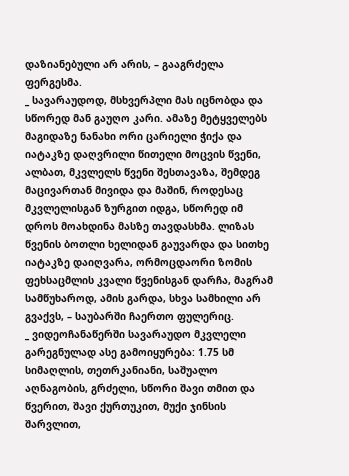დაზიანებული არ არის, – გააგრძელა ფერგესმა.
_ სავარაუდოდ, მსხვერპლი მას იცნობდა და სწორედ მან გაუღო კარი. ამაზე მეტყველებს მაგიდაზე ნანახი ორი ცარიელი ჭიქა და იატაკზე დაღვრილი წითელი მოცვის წვენი, ალბათ, მკვლელს წვენი შესთავაზა, შემდეგ მაცივართან მივიდა და მაშინ, როდესაც მკვლელისგან ზურგით იდგა, სწორედ იმ დროს მოახდინა მასზე თავდასხმა. ლიზას წვენის ბოთლი ხელიდან გაუვარდა და სითხე იატაკზე დაიღვარა, ორმოცდაორი ზომის ფეხსაცმლის კვალი წვენისგან დარჩა, მაგრამ სამწუხაროდ, ამის გარდა, სხვა სამხილი არ გვაქვს, – საუბარში ჩაერთო ფულერიც.
_ ვიდეოჩანაწერში სავარაუდო მკვლელი გარეგნულად ასე გამოიყურება: 1.75 სმ სიმაღლის, თეთრკანიანი, საშუალო აღნაგობის, გრძელი, სწორი შავი თმით და წვერით, შავი ქურთუკით, მუქი ჯინსის შარვლით,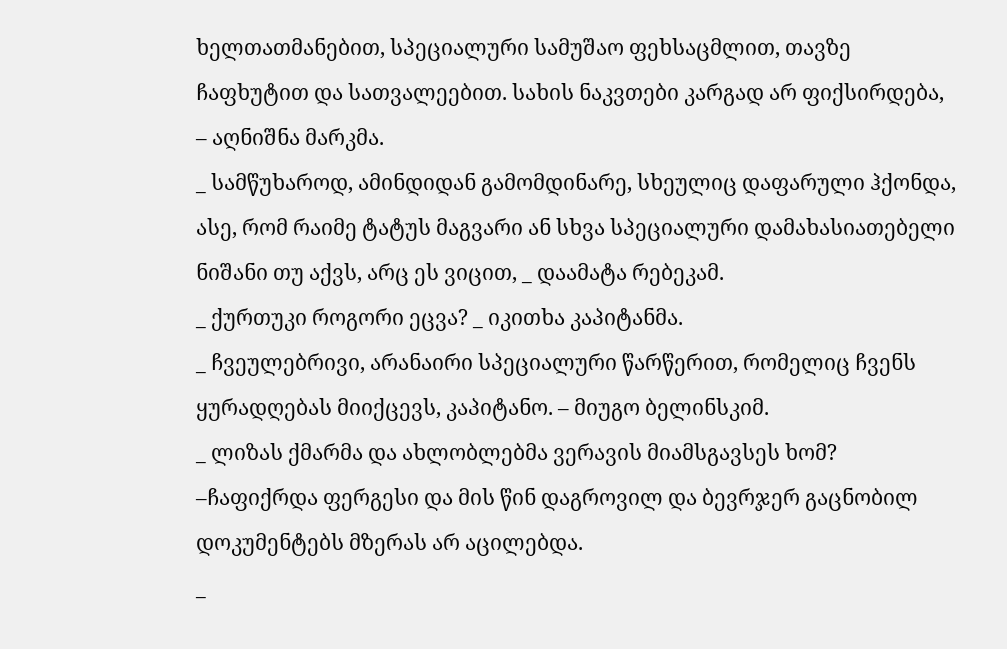ხელთათმანებით, სპეციალური სამუშაო ფეხსაცმლით, თავზე ჩაფხუტით და სათვალეებით. სახის ნაკვთები კარგად არ ფიქსირდება, – აღნიშნა მარკმა.
_ სამწუხაროდ, ამინდიდან გამომდინარე, სხეულიც დაფარული ჰქონდა, ასე, რომ რაიმე ტატუს მაგვარი ან სხვა სპეციალური დამახასიათებელი ნიშანი თუ აქვს, არც ეს ვიცით, _ დაამატა რებეკამ.
_ ქურთუკი როგორი ეცვა? _ იკითხა კაპიტანმა.
_ ჩვეულებრივი, არანაირი სპეციალური წარწერით, რომელიც ჩვენს ყურადღებას მიიქცევს, კაპიტანო. – მიუგო ბელინსკიმ.
_ ლიზას ქმარმა და ახლობლებმა ვერავის მიამსგავსეს ხომ? –ჩაფიქრდა ფერგესი და მის წინ დაგროვილ და ბევრჯერ გაცნობილ დოკუმენტებს მზერას არ აცილებდა.
_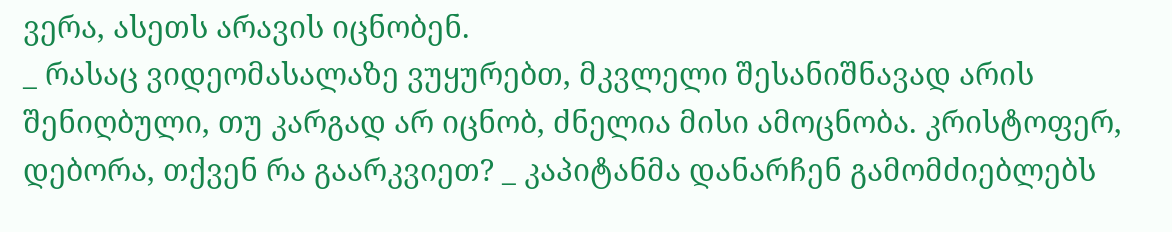ვერა, ასეთს არავის იცნობენ.
_ რასაც ვიდეომასალაზე ვუყურებთ, მკვლელი შესანიშნავად არის შენიღბული, თუ კარგად არ იცნობ, ძნელია მისი ამოცნობა. კრისტოფერ, დებორა, თქვენ რა გაარკვიეთ? _ კაპიტანმა დანარჩენ გამომძიებლებს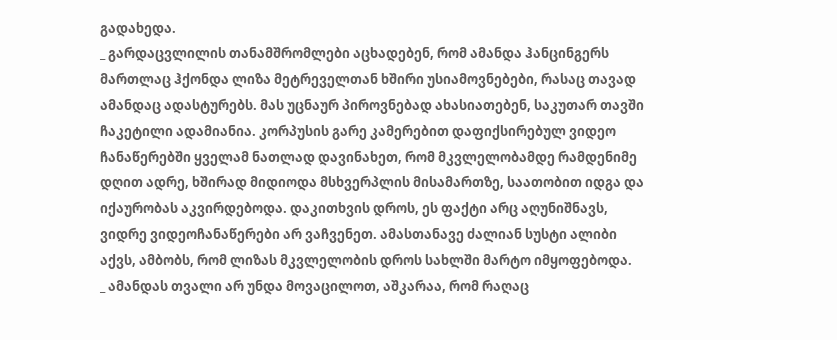გადახედა.
_ გარდაცვლილის თანამშრომლები აცხადებენ, რომ ამანდა ჰანცინგერს მართლაც ჰქონდა ლიზა მეტრეველთან ხშირი უსიამოვნებები, რასაც თავად ამანდაც ადასტურებს. მას უცნაურ პიროვნებად ახასიათებენ, საკუთარ თავში ჩაკეტილი ადამიანია. კორპუსის გარე კამერებით დაფიქსირებულ ვიდეო ჩანაწერებში ყველამ ნათლად დავინახეთ, რომ მკვლელობამდე რამდენიმე დღით ადრე, ხშირად მიდიოდა მსხვერპლის მისამართზე, საათობით იდგა და იქაურობას აკვირდებოდა. დაკითხვის დროს, ეს ფაქტი არც აღუნიშნავს, ვიდრე ვიდეოჩანაწერები არ ვაჩვენეთ. ამასთანავე ძალიან სუსტი ალიბი აქვს, ამბობს, რომ ლიზას მკვლელობის დროს სახლში მარტო იმყოფებოდა.
_ ამანდას თვალი არ უნდა მოვაცილოთ, აშკარაა, რომ რაღაც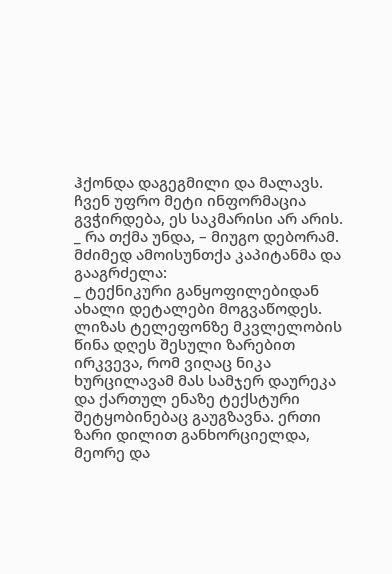ჰქონდა დაგეგმილი და მალავს. ჩვენ უფრო მეტი ინფორმაცია გვჭირდება, ეს საკმარისი არ არის.
_ რა თქმა უნდა, – მიუგო დებორამ.
მძიმედ ამოისუნთქა კაპიტანმა და გააგრძელა:
_ ტექნიკური განყოფილებიდან ახალი დეტალები მოგვაწოდეს. ლიზას ტელეფონზე მკვლელობის წინა დღეს შესული ზარებით ირკვევა, რომ ვიღაც ნიკა ხურცილავამ მას სამჯერ დაურეკა და ქართულ ენაზე ტექსტური შეტყობინებაც გაუგზავნა. ერთი ზარი დილით განხორციელდა, მეორე და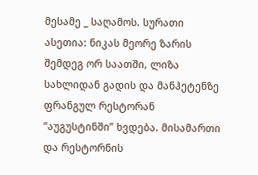მესამე _ საღამოს. სურათი ასეთია: ნიკას მეორე ზარის შემდეგ ორ საათში, ლიზა სახლიდან გადის და მანჰეტენზე ფრანგულ რესტორან “აუგუსტინში” ხვდება. მისამართი და რესტორნის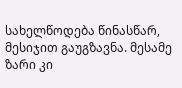სახელწოდება წინასწარ, მესიჯით გაუგზავნა. მესამე ზარი კი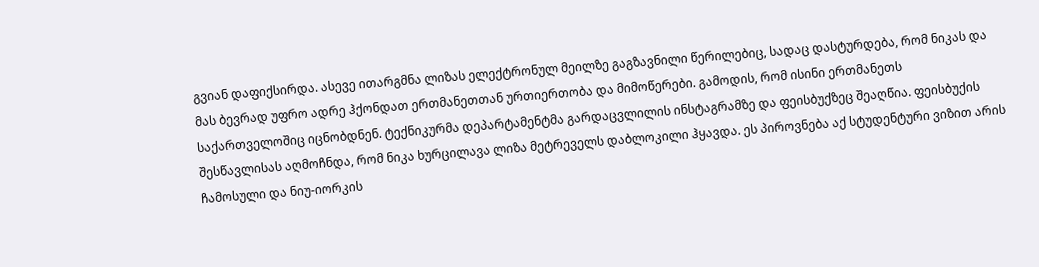გვიან დაფიქსირდა. ასევე ითარგმნა ლიზას ელექტრონულ მეილზე გაგზავნილი წერილებიც, სადაც დასტურდება, რომ ნიკას და მას ბევრად უფრო ადრე ჰქონდათ ერთმანეთთან ურთიერთობა და მიმოწერები. გამოდის, რომ ისინი ერთმანეთს საქართველოშიც იცნობდნენ. ტექნიკურმა დეპარტამენტმა გარდაცვლილის ინსტაგრამზე და ფეისბუქზეც შეაღწია. ფეისბუქის შესწავლისას აღმოჩნდა, რომ ნიკა ხურცილავა ლიზა მეტრეველს დაბლოკილი ჰყავდა. ეს პიროვნება აქ სტუდენტური ვიზით არის ჩამოსული და ნიუ-იორკის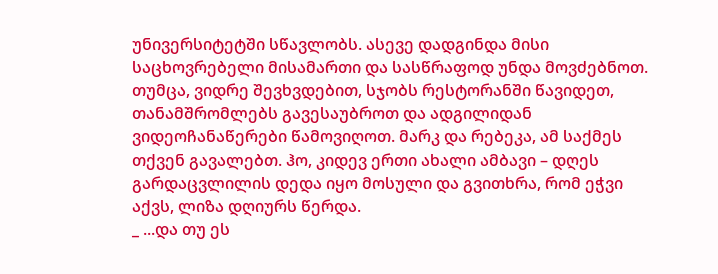უნივერსიტეტში სწავლობს. ასევე დადგინდა მისი საცხოვრებელი მისამართი და სასწრაფოდ უნდა მოვძებნოთ. თუმცა, ვიდრე შევხვდებით, სჯობს რესტორანში წავიდეთ, თანამშრომლებს გავესაუბროთ და ადგილიდან ვიდეოჩანაწერები წამოვიღოთ. მარკ და რებეკა, ამ საქმეს თქვენ გავალებთ. ჰო, კიდევ ერთი ახალი ამბავი – დღეს გარდაცვლილის დედა იყო მოსული და გვითხრა, რომ ეჭვი აქვს, ლიზა დღიურს წერდა.
_ ...და თუ ეს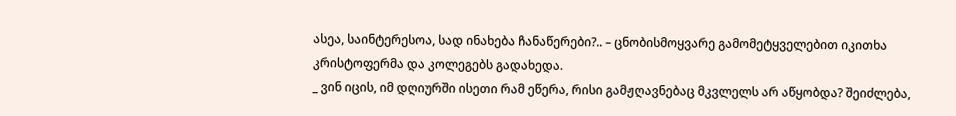ასეა, საინტერესოა, სად ინახება ჩანაწერები?.. – ცნობისმოყვარე გამომეტყველებით იკითხა კრისტოფერმა და კოლეგებს გადახედა.
_ ვინ იცის, იმ დღიურში ისეთი რამ ეწერა, რისი გამჟღავნებაც მკვლელს არ აწყობდა? შეიძლება,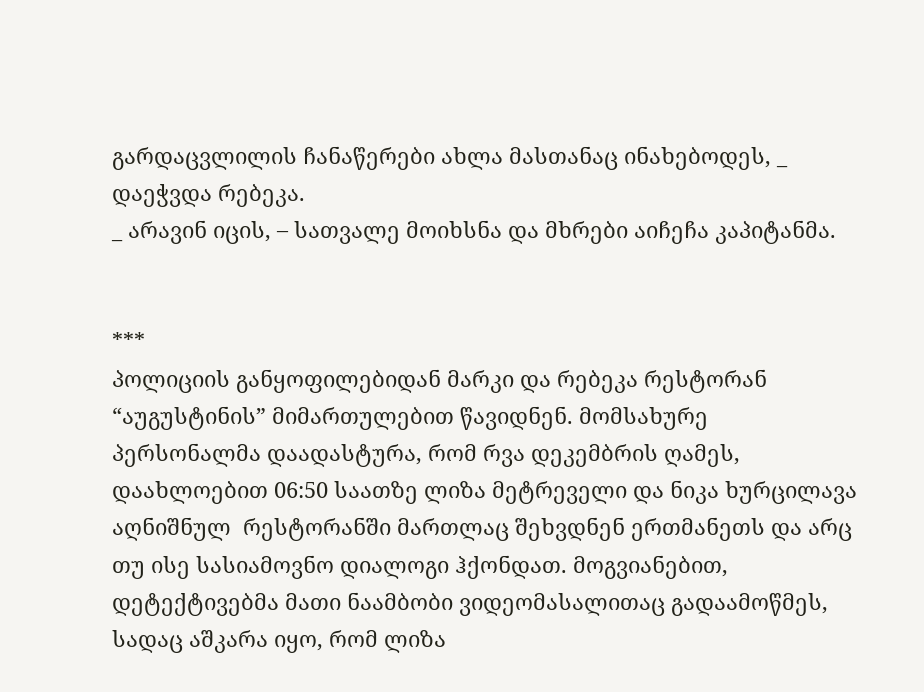გარდაცვლილის ჩანაწერები ახლა მასთანაც ინახებოდეს, _ დაეჭვდა რებეკა.
_ არავინ იცის, – სათვალე მოიხსნა და მხრები აიჩეჩა კაპიტანმა.


***
პოლიციის განყოფილებიდან მარკი და რებეკა რესტორან “აუგუსტინის” მიმართულებით წავიდნენ. მომსახურე პერსონალმა დაადასტურა, რომ რვა დეკემბრის ღამეს, დაახლოებით 06:50 საათზე ლიზა მეტრეველი და ნიკა ხურცილავა აღნიშნულ  რესტორანში მართლაც შეხვდნენ ერთმანეთს და არც თუ ისე სასიამოვნო დიალოგი ჰქონდათ. მოგვიანებით, დეტექტივებმა მათი ნაამბობი ვიდეომასალითაც გადაამოწმეს, სადაც აშკარა იყო, რომ ლიზა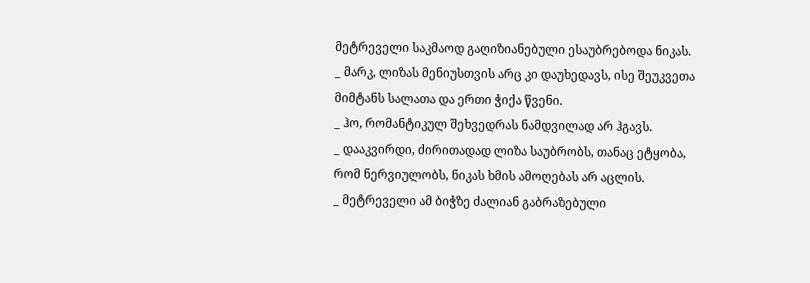მეტრეველი საკმაოდ გაღიზიანებული ესაუბრებოდა ნიკას.
_ მარკ, ლიზას მენიუსთვის არც კი დაუხედავს, ისე შეუკვეთა მიმტანს სალათა და ერთი ჭიქა წვენი.
_ ჰო, რომანტიკულ შეხვედრას ნამდვილად არ ჰგავს.
_ დააკვირდი, ძირითადად ლიზა საუბრობს, თანაც ეტყობა, რომ ნერვიულობს, ნიკას ხმის ამოღებას არ აცლის.
_ მეტრეველი ამ ბიჭზე ძალიან გაბრაზებული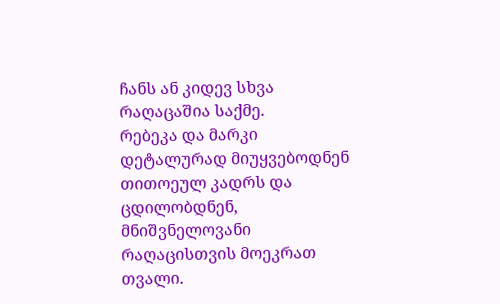ჩანს ან კიდევ სხვა რაღაცაშია საქმე.
რებეკა და მარკი დეტალურად მიუყვებოდნენ თითოეულ კადრს და ცდილობდნენ,  მნიშვნელოვანი რაღაცისთვის მოეკრათ თვალი.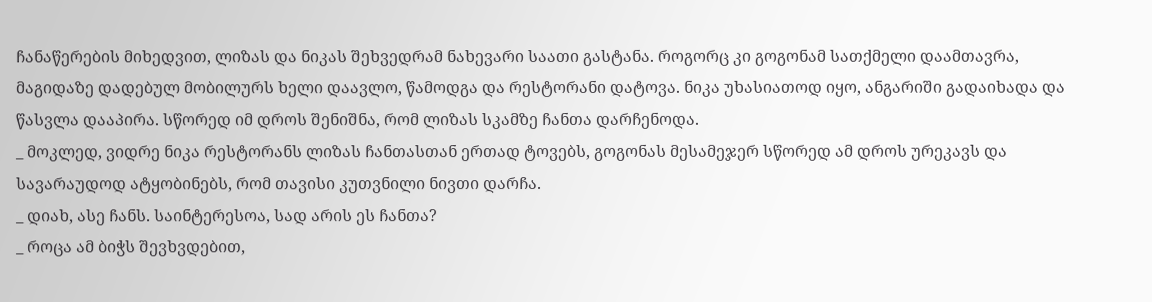ჩანაწერების მიხედვით, ლიზას და ნიკას შეხვედრამ ნახევარი საათი გასტანა. როგორც კი გოგონამ სათქმელი დაამთავრა, მაგიდაზე დადებულ მობილურს ხელი დაავლო, წამოდგა და რესტორანი დატოვა. ნიკა უხასიათოდ იყო, ანგარიში გადაიხადა და წასვლა დააპირა. სწორედ იმ დროს შენიშნა, რომ ლიზას სკამზე ჩანთა დარჩენოდა.
_ მოკლედ, ვიდრე ნიკა რესტორანს ლიზას ჩანთასთან ერთად ტოვებს, გოგონას მესამეჯერ სწორედ ამ დროს ურეკავს და სავარაუდოდ ატყობინებს, რომ თავისი კუთვნილი ნივთი დარჩა.
_ დიახ, ასე ჩანს. საინტერესოა, სად არის ეს ჩანთა?
_ როცა ამ ბიჭს შევხვდებით,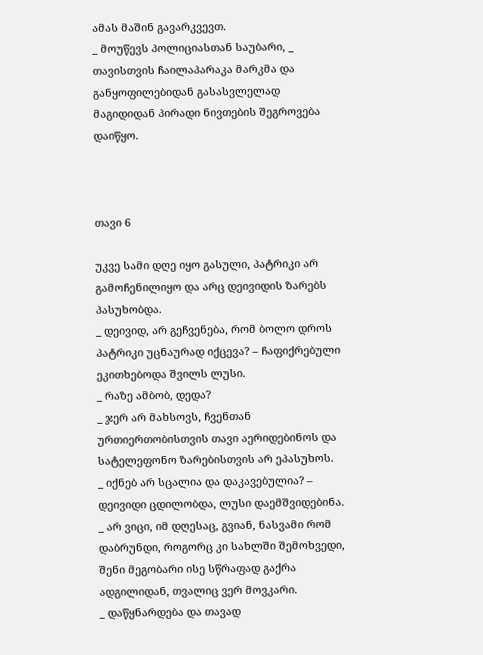ამას მაშინ გავარკვევთ.
_ მოუწევს პოლიციასთან საუბარი, _ თავისთვის ჩაილაპარაკა მარკმა და განყოფილებიდან გასასვლელად მაგიდიდან პირადი ნივთების შეგროვება დაიწყო.



თავი 6

უკვე სამი დღე იყო გასული, პატრიკი არ გამოჩენილიყო და არც დეივიდის ზარებს პასუხობდა.
_ დეივიდ, არ გეჩვენება, რომ ბოლო დროს პატრიკი უცნაურად იქცევა? – ჩაფიქრებული ეკითხებოდა შვილს ლუსი.
_ რაზე ამბობ, დედა?
_ ჯერ არ მახსოვს, ჩვენთან ურთიერთობისთვის თავი აერიდებინოს და სატელეფონო ზარებისთვის არ ეპასუხოს.
_ იქნებ არ სცალია და დაკავებულია? – დეივიდი ცდილობდა, ლუსი დაემშვიდებინა.
_ არ ვიცი, იმ დღესაც, გვიან, ნასვამი რომ დაბრუნდი, როგორც კი სახლში შემოხვედი, შენი მეგობარი ისე სწრაფად გაქრა ადგილიდან, თვალიც ვერ მოვკარი.
_ დაწყნარდება და თავად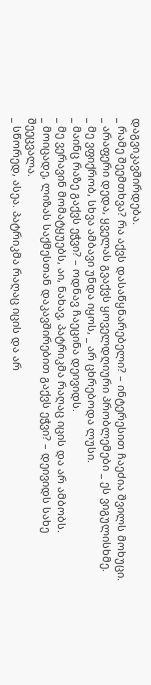დაგვიკავშირდება.
_ რამე შეემთხვა? რა აქვს დასაწყნარებელი? – ინტერესით ჩაეძია შვილს მოხუცი.
_ არაფერი დედა, ყველას გვაქვს ყოველდღიური პრობლემები _ ეს ვიგულისხმე.
_ მე ვფიქრობ, სხვა ამბავი უნდა იყოს, _ არ ცხრებოდა ლუსი.
_ მაინც რაზე გაქვს ეჭვი? – ოდნავ ჩაეცინა დეივიდს.
_ მე ვერავინ მომატყუებს, აი, ნახავ, პატრიკმა რაღაც იცის და არ ამბობს.
_ მოიცადე, ლიზას საქმესთან დაკავშირებით გაქვს ეჭვი? – დეივიდს სახე შეეცვალა.
_ სწორედ, ასეა. პატრიკმა რაღაც იცის და არ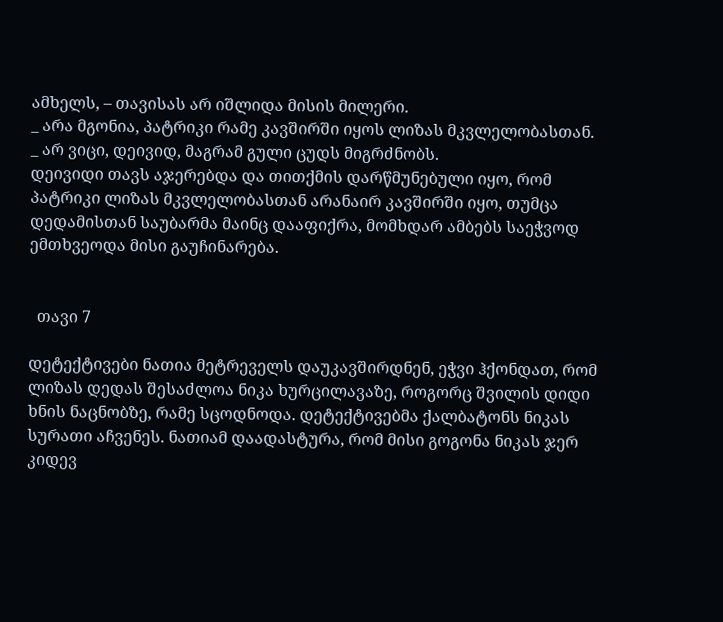ამხელს, – თავისას არ იშლიდა მისის მილერი.
_ არა მგონია, პატრიკი რამე კავშირში იყოს ლიზას მკვლელობასთან.
_ არ ვიცი, დეივიდ, მაგრამ გული ცუდს მიგრძნობს.
დეივიდი თავს აჯერებდა და თითქმის დარწმუნებული იყო, რომ პატრიკი ლიზას მკვლელობასთან არანაირ კავშირში იყო, თუმცა დედამისთან საუბარმა მაინც დააფიქრა, მომხდარ ამბებს საეჭვოდ ემთხვეოდა მისი გაუჩინარება.


  თავი 7

დეტექტივები ნათია მეტრეველს დაუკავშირდნენ, ეჭვი ჰქონდათ, რომ ლიზას დედას შესაძლოა ნიკა ხურცილავაზე, როგორც შვილის დიდი ხნის ნაცნობზე, რამე სცოდნოდა. დეტექტივებმა ქალბატონს ნიკას სურათი აჩვენეს. ნათიამ დაადასტურა, რომ მისი გოგონა ნიკას ჯერ კიდევ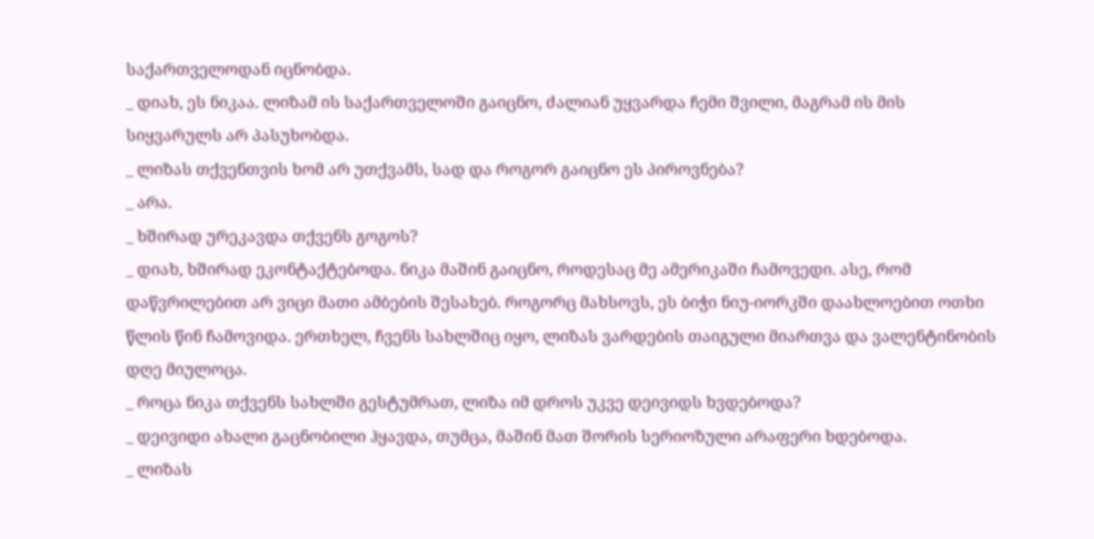საქართველოდან იცნობდა.
_ დიახ, ეს ნიკაა. ლიზამ ის საქართველოში გაიცნო, ძალიან უყვარდა ჩემი შვილი, მაგრამ ის მის სიყვარულს არ პასუხობდა.
_ ლიზას თქვენთვის ხომ არ უთქვამს, სად და როგორ გაიცნო ეს პიროვნება?
_ არა.
_ ხშირად ურეკავდა თქვენს გოგოს?
_ დიახ, ხშირად ეკონტაქტებოდა. ნიკა მაშინ გაიცნო, როდესაც მე ამერიკაში ჩამოვედი. ასე, რომ დაწვრილებით არ ვიცი მათი ამბების შესახებ. როგორც მახსოვს, ეს ბიჭი ნიუ-იორკში დაახლოებით ოთხი წლის წინ ჩამოვიდა. ერთხელ, ჩვენს სახლშიც იყო, ლიზას ვარდების თაიგული მიართვა და ვალენტინობის დღე მიულოცა.
_ როცა ნიკა თქვენს სახლში გესტუმრათ, ლიზა იმ დროს უკვე დეივიდს ხვდებოდა?
_ დეივიდი ახალი გაცნობილი ჰყავდა, თუმცა, მაშინ მათ შორის სერიოზული არაფერი ხდებოდა.
_ ლიზას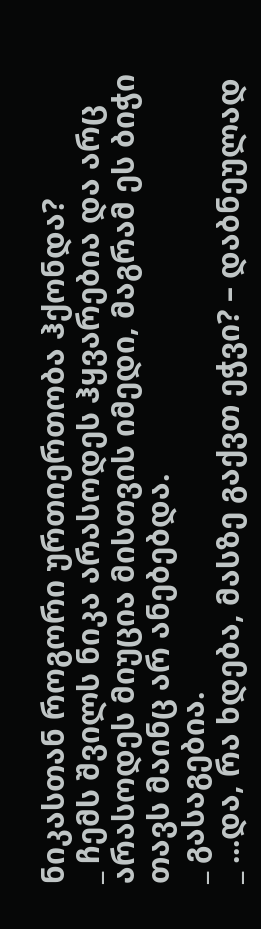ნიკასთან როგორი ურთიერთობა ჰქონდა?
_ ჩემს შვილს ნიკა არასოდეს ჰყვარებია და არც არასოდეს მიუცია მისთვის იმედი, მაგრამ ეს ბიჭი თავს მაინც არ ანებებდა.
_ გასაგებია.
_ ...და, რა ხდება, მასზე გაქვთ ეჭვი? – დაბნეულად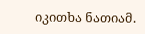იკითხა ნათიამ.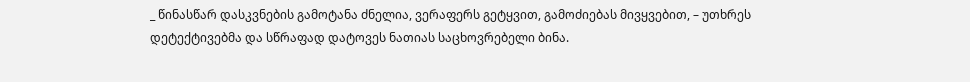_ წინასწარ დასკვნების გამოტანა ძნელია, ვერაფერს გეტყვით, გამოძიებას მივყვებით, – უთხრეს დეტექტივებმა და სწრაფად დატოვეს ნათიას საცხოვრებელი ბინა.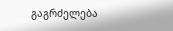გაგრძელება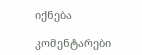იქნება

კომენტარები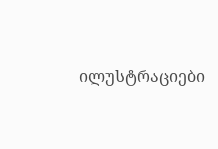ილუსტრაციები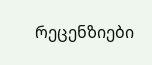რეცენზიები